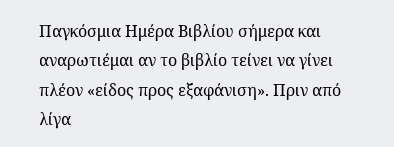Παγκόσμια Ημέρα Βιβλίου σήμερα και αναρωτιέμαι αν το βιβλίο τείνει να γίνει πλέον «είδος προς εξαφάνιση». Πριν από λίγα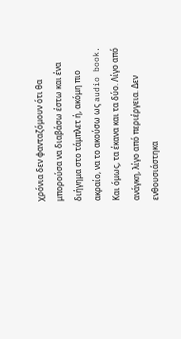χρόνια δεν φανταζόμουν ότι θα μπορούσα να διαβάσω έστω και ένα διήγημα στο τάμπλετ ή, ακόμη πιο ακραίο, να το ακούσω ως audio book. Και όμως, τα έκανα και τα δύο. Λίγο από ανάγκη, λίγο από περιέργεια. Δεν ενθουσιάστηκα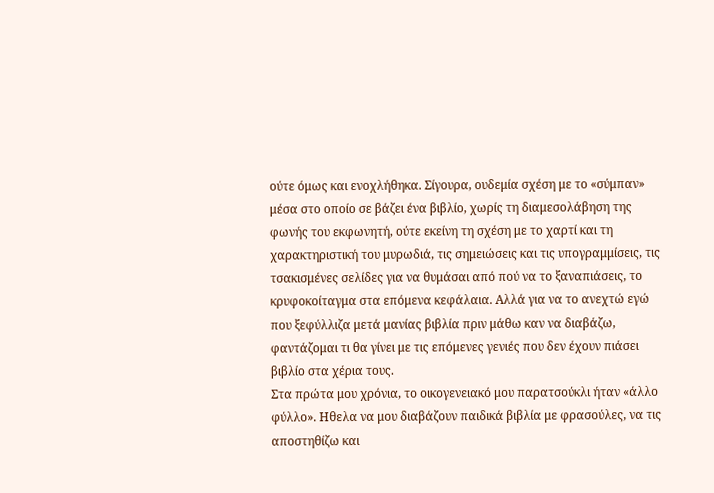ούτε όμως και ενοχλήθηκα. Σίγουρα, ουδεμία σχέση με το «σύμπαν» μέσα στο οποίο σε βάζει ένα βιβλίο, χωρίς τη διαμεσολάβηση της φωνής του εκφωνητή, ούτε εκείνη τη σχέση με το χαρτί και τη χαρακτηριστική του μυρωδιά, τις σημειώσεις και τις υπογραμμίσεις, τις τσακισμένες σελίδες για να θυμάσαι από πού να το ξαναπιάσεις, το κρυφοκοίταγμα στα επόμενα κεφάλαια. Αλλά για να το ανεχτώ εγώ που ξεφύλλιζα μετά μανίας βιβλία πριν μάθω καν να διαβάζω, φαντάζομαι τι θα γίνει με τις επόμενες γενιές που δεν έχουν πιάσει βιβλίο στα χέρια τους.
Στα πρώτα μου χρόνια, το οικογενειακό μου παρατσούκλι ήταν «άλλο φύλλο». Ηθελα να μου διαβάζουν παιδικά βιβλία με φρασούλες, να τις αποστηθίζω και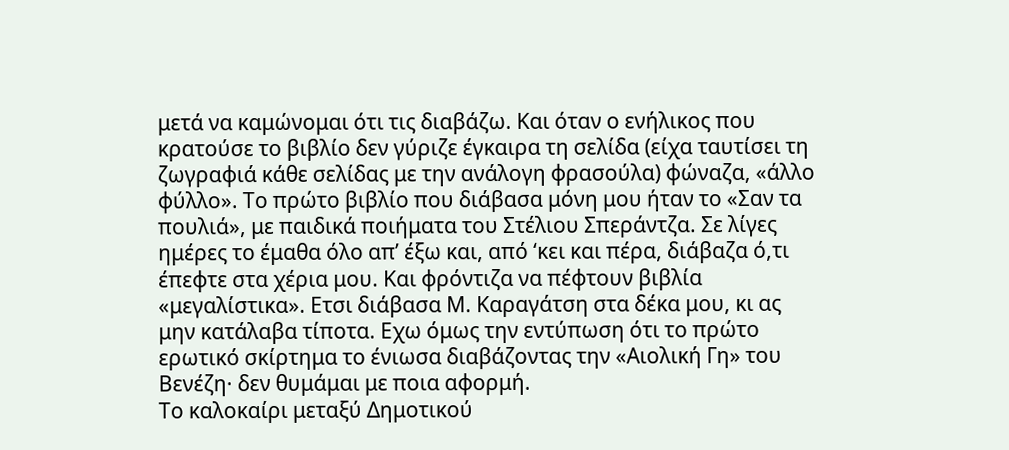μετά να καμώνομαι ότι τις διαβάζω. Και όταν ο ενήλικος που κρατούσε το βιβλίο δεν γύριζε έγκαιρα τη σελίδα (είχα ταυτίσει τη ζωγραφιά κάθε σελίδας με την ανάλογη φρασούλα) φώναζα, «άλλο φύλλο». Το πρώτο βιβλίο που διάβασα μόνη μου ήταν το «Σαν τα πουλιά», με παιδικά ποιήματα του Στέλιου Σπεράντζα. Σε λίγες ημέρες το έμαθα όλο απ’ έξω και, από ‘κει και πέρα, διάβαζα ό,τι έπεφτε στα χέρια μου. Και φρόντιζα να πέφτουν βιβλία «μεγαλίστικα». Ετσι διάβασα Μ. Καραγάτση στα δέκα μου, κι ας μην κατάλαβα τίποτα. Εχω όμως την εντύπωση ότι το πρώτο ερωτικό σκίρτημα το ένιωσα διαβάζοντας την «Αιολική Γη» του Βενέζη· δεν θυμάμαι με ποια αφορμή.
Το καλοκαίρι μεταξύ Δημοτικού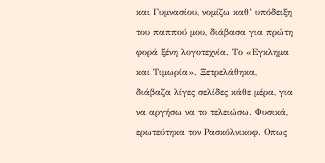και Γυμνασίου, νομίζω καθ’ υπόδειξη του παππού μου, διάβασα για πρώτη φορά ξένη λογοτεχνία. Το «Εγκλημα και Τιμωρία». Ξετρελάθηκα, διάβαζα λίγες σελίδες κάθε μέρα, για να αργήσω να το τελειώσω. Φυσικά, ερωτεύτηκα τον Ρασκόλνικοφ. Οπως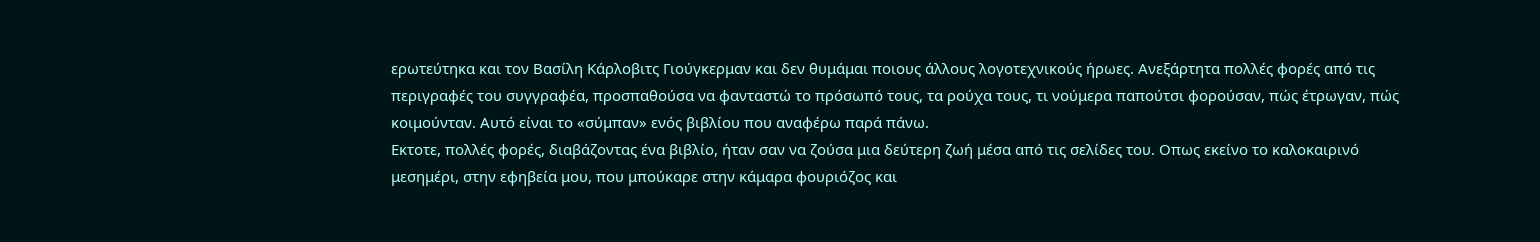ερωτεύτηκα και τον Βασίλη Κάρλοβιτς Γιούγκερμαν και δεν θυμάμαι ποιους άλλους λογοτεχνικούς ήρωες. Ανεξάρτητα πολλές φορές από τις περιγραφές του συγγραφέα, προσπαθούσα να φανταστώ το πρόσωπό τους, τα ρούχα τους, τι νούμερα παπούτσι φορούσαν, πώς έτρωγαν, πώς κοιμούνταν. Αυτό είναι το «σύμπαν» ενός βιβλίου που αναφέρω παρά πάνω.
Εκτοτε, πολλές φορές, διαβάζοντας ένα βιβλίο, ήταν σαν να ζούσα μια δεύτερη ζωή μέσα από τις σελίδες του. Οπως εκείνο το καλοκαιρινό μεσημέρι, στην εφηβεία μου, που μπούκαρε στην κάμαρα φουριόζος και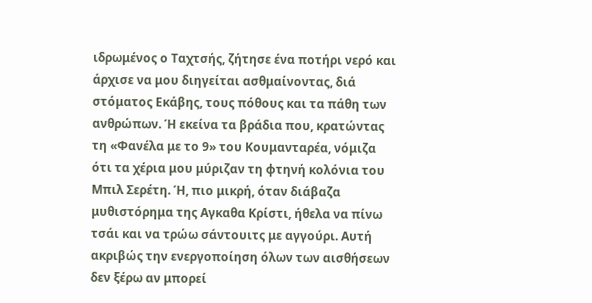ιδρωμένος ο Ταχτσής, ζήτησε ένα ποτήρι νερό και άρχισε να μου διηγείται ασθμαίνοντας, διά στόματος Εκάβης, τους πόθους και τα πάθη των ανθρώπων. Ή εκείνα τα βράδια που, κρατώντας τη «Φανέλα με το 9» του Κουμανταρέα, νόμιζα ότι τα χέρια μου μύριζαν τη φτηνή κολόνια του Μπιλ Σερέτη. Ή, πιο μικρή, όταν διάβαζα μυθιστόρημα της Αγκαθα Κρίστι, ήθελα να πίνω τσάι και να τρώω σάντουιτς με αγγούρι. Αυτή ακριβώς την ενεργοποίηση όλων των αισθήσεων δεν ξέρω αν μπορεί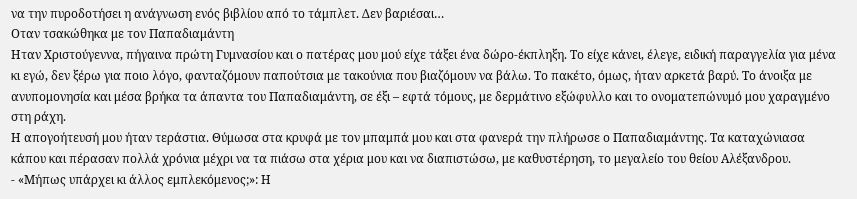να την πυροδοτήσει η ανάγνωση ενός βιβλίου από το τάμπλετ. Δεν βαριέσαι…
Οταν τσακώθηκα με τον Παπαδιαμάντη
Ηταν Χριστούγεννα, πήγαινα πρώτη Γυμνασίου και ο πατέρας μου μού είχε τάξει ένα δώρο-έκπληξη. Το είχε κάνει, έλεγε, ειδική παραγγελία για μένα κι εγώ, δεν ξέρω για ποιο λόγο, φανταζόμουν παπούτσια με τακούνια που βιαζόμουν να βάλω. Το πακέτο, όμως, ήταν αρκετά βαρύ. Το άνοιξα με ανυπομονησία και μέσα βρήκα τα άπαντα του Παπαδιαμάντη, σε έξι – εφτά τόμους, με δερμάτινο εξώφυλλο και το ονοματεπώνυμό μου χαραγμένο στη ράχη.
Η απογοήτευσή μου ήταν τεράστια. Θύμωσα στα κρυφά με τον μπαμπά μου και στα φανερά την πλήρωσε ο Παπαδιαμάντης. Τα καταχώνιασα κάπου και πέρασαν πολλά χρόνια μέχρι να τα πιάσω στα χέρια μου και να διαπιστώσω, με καθυστέρηση, το μεγαλείο του θείου Αλέξανδρου.
- «Μήπως υπάρχει κι άλλος εμπλεκόμενος;»: Η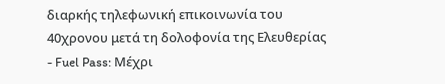διαρκής τηλεφωνική επικοινωνία του 40χρονου μετά τη δολοφονία της Ελευθερίας
- Fuel Pass: Μέχρι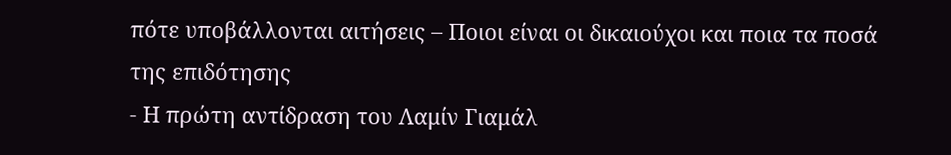πότε υποβάλλονται αιτήσεις – Ποιοι είναι οι δικαιούχοι και ποια τα ποσά της επιδότησης
- Η πρώτη αντίδραση του Λαμίν Γιαμάλ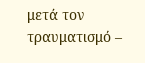μετά τον τραυματισμό –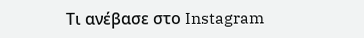Τι ανέβασε στο Instagram